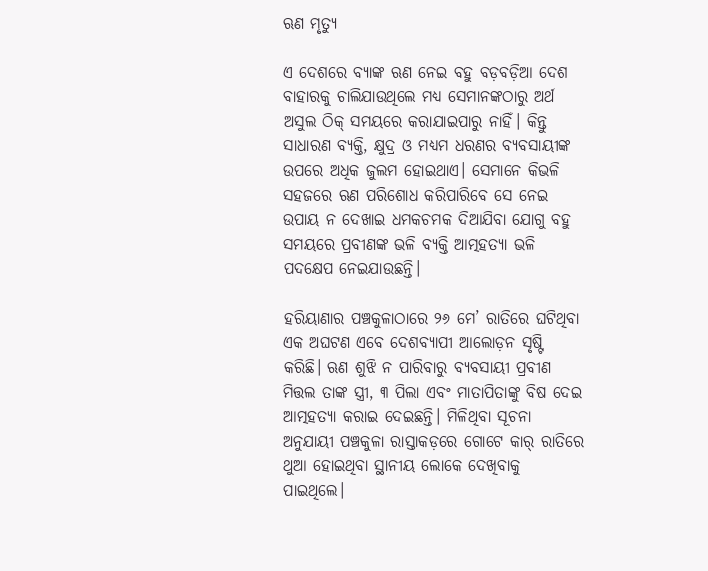ଋଣ ମୃତ୍ୟୁ

ଏ ଦେଶରେ ବ୍ୟାଙ୍କ ଋଣ ନେଇ ବହୁ ବଡ଼ବଡ଼ିଆ ଦେଶ ବାହାରକୁ ଚାଲିଯାଉଥିଲେ ମଧ୍ୟ ସେମାନଙ୍କଠାରୁ ଅର୍ଥ ଅସୁଲ ଠିକ୍‌ ସମୟରେ କରାଯାଇପାରୁ ନାହିଁ। କିନ୍ତୁ ସାଧାରଣ ବ୍ୟକ୍ତି, କ୍ଷୁଦ୍ର ଓ ମଧ୍ୟମ ଧରଣର ବ୍ୟବସାୟୀଙ୍କ ଉପରେ ଅଧିକ ଜୁଲମ ହୋଇଥାଏ। ସେମାନେ କିଭଳି ସହଜରେ ଋଣ ପରିଶୋଧ କରିପାରିବେ ସେ ନେଇ ଉପାୟ ନ ଦେଖାଇ ଧମକଚମକ ଦିଆଯିବା ଯୋଗୁ ବହୁ ସମୟରେ ପ୍ରବୀଣଙ୍କ ଭଳି ବ୍ୟକ୍ତି ଆତ୍ମହତ୍ୟା ଭଳି ପଦକ୍ଷେପ ନେଇଯାଉଛନ୍ତି।

ହରିୟାଣାର ପଞ୍ଚକୁଳାଠାରେ ୨୬ ମେ’ ରାତିରେ ଘଟିଥିବା ଏକ ଅଘଟଣ ଏବେ ଦେଶବ୍ୟାପୀ ଆଲୋଡ଼ନ ସୃଷ୍ଟି କରିଛି। ଋଣ ଶୁଝି ନ ପାରିବାରୁ ବ୍ୟବସାୟୀ ପ୍ରବୀଣ ମିତ୍ତଲ ତାଙ୍କ ସ୍ତ୍ରୀ, ୩ ପିଲା ଏବଂ ମାତାପିତାଙ୍କୁ ବିଷ ଦେଇ ଆତ୍ମହତ୍ୟା କରାଇ ଦେଇଛନ୍ତି। ମିଳିଥିବା ସୂଚନା ଅନୁଯାୟୀ ପଞ୍ଚକୁଳା ରାସ୍ତାକଡ଼ରେ ଗୋଟେ କାର୍‌ ରାତିରେ ଥୁଆ ହୋଇଥିବା ସ୍ଥାନୀୟ ଲୋକେ ଦେଖିବାକୁ ପାଇଥିଲେ।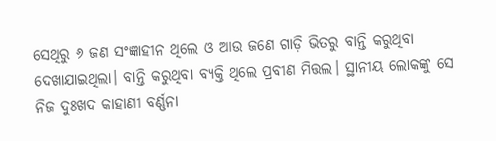ସେଥିରୁ ୬ ଜଣ ସଂଜ୍ଞାହୀନ ଥିଲେ ଓ ଆଉ ଜଣେ ଗାଡ଼ି ଭିତରୁ ବାନ୍ତି କରୁଥିବା ଦେଖାଯାଇଥିଲା। ବାନ୍ତି କରୁଥିବା ବ୍ୟକ୍ତି ଥିଲେ ପ୍ରବୀଣ ମିତ୍ତଲ। ସ୍ଥାନୀୟ ଲୋକଙ୍କୁ ସେ ନିଜ ଦୁଃଖଦ କାହାଣୀ ବର୍ଣ୍ଣନା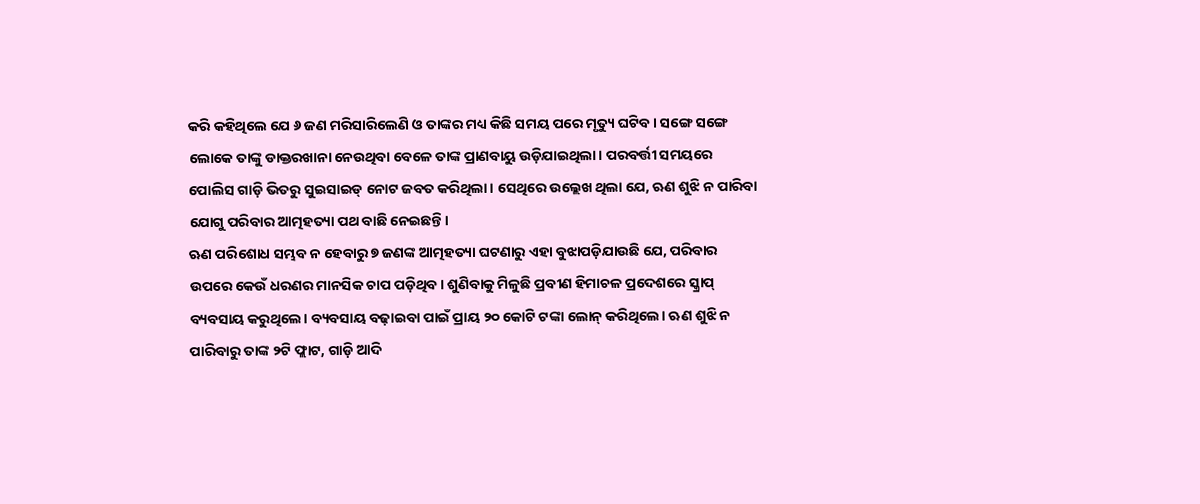କରି କହିଥିଲେ ଯେ ୬ ଜଣ ମରିସାରିଲେଣି ଓ ତାଙ୍କର ମଧ୍ୟ କିଛି ସମୟ ପରେ ମୃତ୍ୟୁ ଘଟିବ। ସଙ୍ଗେ ସଙ୍ଗେ ଲୋକେ ତାଙ୍କୁ ଡାକ୍ତରଖାନା ନେଉଥିବା ବେଳେ ତାଙ୍କ ପ୍ରାଣବାୟୁ ଉଡ଼ିଯାଇଥିଲା। ପରବର୍ତ୍ତୀ ସମୟରେ ପୋଲିସ ଗାଡ଼ି ଭିତରୁ ସୁଇସାଇଡ୍‌ ନୋଟ ଜବତ କରିଥିଲା। ସେଥିରେ ଉଲ୍ଲେଖ ଥିଲା ଯେ, ଋଣ ଶୁଝି ନ ପାରିବା ଯୋଗୁ ପରିବାର ଆତ୍ମହତ୍ୟା ପଥ ବାଛି ନେଇଛନ୍ତି।
ଋଣ ପରିଶୋଧ ସମ୍ଭବ ନ ହେବାରୁ ୭ ଜଣଙ୍କ ଆତ୍ମହତ୍ୟା ଘଟଣାରୁ ଏହା ବୁଝାପଡ଼ିଯାଉଛି ଯେ, ପରିବାର ଉପରେ କେଉଁ ଧରଣର ମାନସିକ ଚାପ ପଡ଼ିଥିବ। ଶୁଣିବାକୁ ମିଳୁଛି ପ୍ରବୀଣ ହିମାଚଳ ପ୍ରଦେଶରେ ସ୍କ୍ରାପ୍‌ ବ୍ୟବସାୟ କରୁଥିଲେ। ବ୍ୟବସାୟ ବଢ଼ାଇବା ପାଇଁ ପ୍ରାୟ ୨୦ କୋଟି ଟଙ୍କା ଲୋନ୍‌ କରିଥିଲେ। ଋଣ ଶୁଝି ନ ପାରିବାରୁ ତାଙ୍କ ୨ଟି ଫ୍ଲାଟ, ଗାଡ଼ି ଆଦି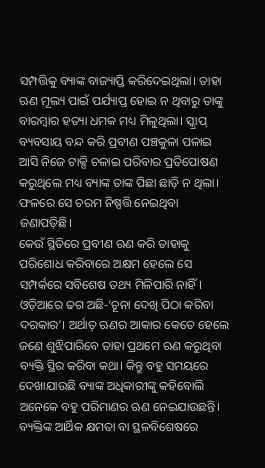ସମ୍ପତ୍ତିକୁ ବ୍ୟାଙ୍କ ବାଜ୍ୟାପ୍ତି କରିଦେଇଥିଲା। ତାହା ଋଣ ମୂଲ୍ୟ ପାଇଁ ପର୍ଯ୍ୟାପ୍ତ ହୋଇ ନ ଥିବାରୁ ତାଙ୍କୁ ବାରମ୍ବାର ହତ୍ୟା ଧମକ ମଧ୍ୟ ମିଳୁଥିଲା। ସ୍କ୍ରାପ୍‌ ବ୍ୟବସାୟ ବନ୍ଦ କରି ପ୍ରବୀଣ ପଞ୍ଚକୁଳା ପଳାଇ ଆସି ନିଜେ ଟାକ୍ସି ଚଳାଇ ପରିବାର ପ୍ରତିପୋଷଣ କରୁଥିଲେ ମଧ୍ୟ ବ୍ୟାଙ୍କ ତାଙ୍କ ପିଛା ଛାଡ଼ି ନ ଥିଲା। ଫଳରେ ସେ ଚରମ ନିଷ୍ପତ୍ତି ନେଇଥିବା ଜଣାପଡ଼ିଛି।
କେଉଁ ସ୍ଥିତିରେ ପ୍ରବୀଣ ଋଣ କରି ତାହାକୁ ପରିଶୋଧ କରିବାରେ ଅକ୍ଷମ ହେଲେ ସେ ସମ୍ପର୍କରେ ସବିଶେଷ ତଥ୍ୟ ମିଳିପାରି ନାହିଁ। ଓଡ଼ିଆରେ ଢଗ ଅଛି-‘ଚୂନା ଦେଖି ପିଠା କରିବା ଦରକାର’। ଅର୍ଥାତ୍‌ ଋଣର ଆକାର କେତେ ହେଲେ ଜଣେ ଶୁଝିପାରିବେ ତାହା ପ୍ରଥମେ ଋଣ କରୁଥିବା ବ୍ୟକ୍ତି ସ୍ଥିର କରିବା କଥା। କିନ୍ତୁ ବହୁ ସମୟରେ ଦେଖାଯାଉଛି ବ୍ୟାଙ୍କ ଅଧିକାରୀଙ୍କୁ କହିବୋଲି ଅନେକେ ବହୁ ପରିମାଣର ଋଣ ନେଇଯାଉଛନ୍ତି। ବ୍ୟକ୍ତିଙ୍କ ଆର୍ଥିକ କ୍ଷମତା ବା ସ୍ଥଳବିଶେଷରେ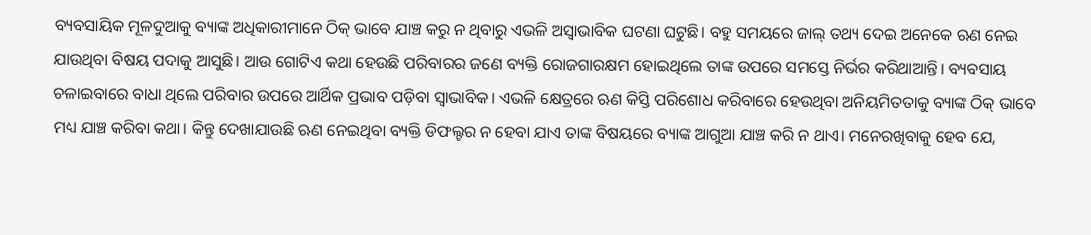ବ୍ୟବସାୟିକ ମୂଳଦୁଆକୁ ବ୍ୟାଙ୍କ ଅଧିକାରୀମାନେ ଠିକ୍‌ ଭାବେ ଯାଞ୍ଚ କରୁ ନ ଥିବାରୁ ଏଭଳି ଅସ୍ବାଭାବିକ ଘଟଣା ଘଟୁଛି। ବହୁ ସମୟରେ ଜାଲ୍‌ ତଥ୍ୟ ଦେଇ ଅନେକେ ଋଣ ନେଇ ଯାଉଥିବା ବିଷୟ ପଦାକୁ ଆସୁଛି। ଆଉ ଗୋଟିଏ କଥା ହେଉଛି ପରିବାରର ଜଣେ ବ୍ୟକ୍ତି ରୋଜଗାରକ୍ଷମ ହୋଇଥିଲେ ତାଙ୍କ ଉପରେ ସମସ୍ତେ ନିର୍ଭର କରିଥାଆନ୍ତି। ବ୍ୟବସାୟ ଚଳାଇବାରେ ବାଧା ଥିଲେ ପରିବାର ଉପରେ ଆର୍ଥିକ ପ୍ରଭାବ ପଡ଼ିବା ସ୍ବାଭାବିକ। ଏଭଳି କ୍ଷେତ୍ରରେ ଋଣ କିସ୍ତି ପରିଶୋଧ କରିବାରେ ହେଉଥିବା ଅନିୟମିତତାକୁ ବ୍ୟାଙ୍କ ଠିକ୍‌ ଭାବେ ମଧ୍ୟ ଯାଞ୍ଚ କରିବା କଥା। କିନ୍ତୁ ଦେଖାଯାଉଛି ଋଣ ନେଇଥିବା ବ୍ୟକ୍ତି ଡିଫଲ୍ଟର ନ ହେବା ଯାଏ ତାଙ୍କ ବିଷୟରେ ବ୍ୟାଙ୍କ ଆଗୁଆ ଯାଞ୍ଚ କରି ନ ଥାଏ। ମନେରଖିବାକୁ ହେବ ଯେ,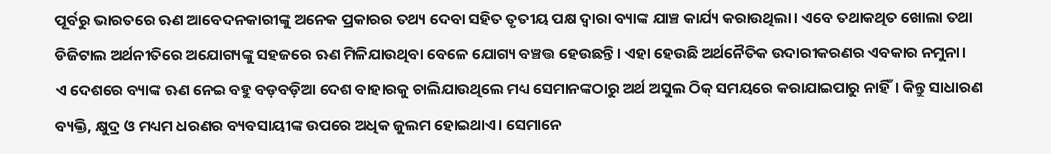ପୂର୍ବରୁ ଭାରତରେ ଋଣ ଆବେଦନକାରୀଙ୍କୁ ଅନେକ ପ୍ରକାରର ତଥ୍ୟ ଦେବା ସହିତ ତୃତୀୟ ପକ୍ଷ ଦ୍ୱାରା ବ୍ୟାଙ୍କ ଯାଞ୍ଚ କାର୍ଯ୍ୟ କରାଉଥିଲା। ଏବେ ତଥାକଥିତ ଖୋଲା ତଥା ଡିଜିଟାଲ ଅର୍ଥନୀତିରେ ଅଯୋଗ୍ୟଙ୍କୁ ସହଜରେ ଋଣ ମିଳିଯାଉଥିବା ବେଳେ ଯୋଗ୍ୟ ବଞ୍ଚତ୍ତ ହେଉଛନ୍ତି। ଏହା ହେଉଛି ଅର୍ଥନୈତିକ ଉଦାରୀକରଣର ଏବକାର ନମୁନା।
ଏ ଦେଶରେ ବ୍ୟାଙ୍କ ଋଣ ନେଇ ବହୁ ବଡ଼ବଡ଼ିଆ ଦେଶ ବାହାରକୁ ଚାଲିଯାଉଥିଲେ ମଧ୍ୟ ସେମାନଙ୍କଠାରୁ ଅର୍ଥ ଅସୁଲ ଠିକ୍‌ ସମୟରେ କରାଯାଇପାରୁ ନାହିଁ। କିନ୍ତୁ ସାଧାରଣ ବ୍ୟକ୍ତି, କ୍ଷୁଦ୍ର ଓ ମଧ୍ୟମ ଧରଣର ବ୍ୟବସାୟୀଙ୍କ ଉପରେ ଅଧିକ ଜୁଲମ ହୋଇଥାଏ। ସେମାନେ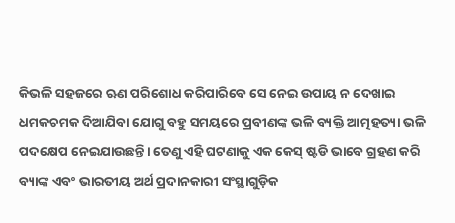କିଭଳି ସହଜରେ ଋଣ ପରିଶୋଧ କରିପାରିବେ ସେ ନେଇ ଉପାୟ ନ ଦେଖାଇ ଧମକଚମକ ଦିଆଯିବା ଯୋଗୁ ବହୁ ସମୟରେ ପ୍ରବୀଣଙ୍କ ଭଳି ବ୍ୟକ୍ତି ଆତ୍ମହତ୍ୟା ଭଳି ପଦକ୍ଷେପ ନେଇଯାଉଛନ୍ତି। ତେଣୁ ଏହି ଘଟଣାକୁ ଏକ କେସ୍‌ ଷ୍ଟଡି ଭାବେ ଗ୍ରହଣ କରି ବ୍ୟାଙ୍କ ଏବଂ ଭାରତୀୟ ଅର୍ଥ ପ୍ରଦାନକାରୀ ସଂସ୍ଥାଗୁଡ଼ିକ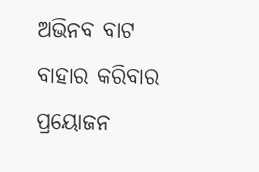ଅଭିନବ ବାଟ ବାହାର କରିବାର ପ୍ରୟୋଜନ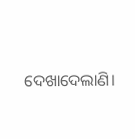ଦେଖାଦେଲାଣି।